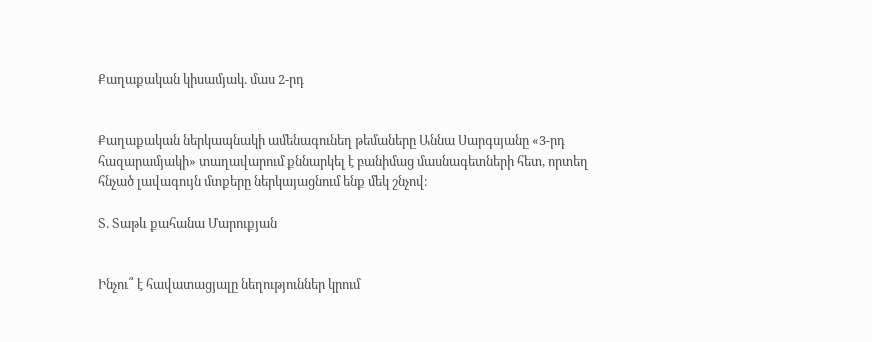Քաղաքական կիսամյակ. մաս 2-րդ


Քաղաքական ներկապնակի ամենագունեղ թեմաները Աննա Սարգսյանը «3-րդ հազարամյակի» տաղավարում քննարկել է բանիմաց մասնագետների հետ, որտեղ հնչած լավագույն մտքերը ներկայացնում ենք մեկ շնչով։

Տ. Տաթև քահանա Մարուքյան


Ինչու՞ է հավատացյալը նեղություններ կրում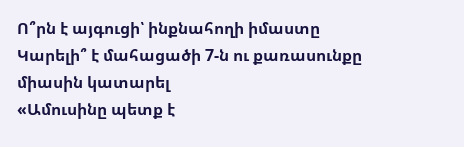Ո՞րն է այգուցի՝ ինքնահողի իմաստը
Կարելի՞ է մահացածի 7-ն ու քառասունքը միասին կատարել
«Ամուսինը պետք է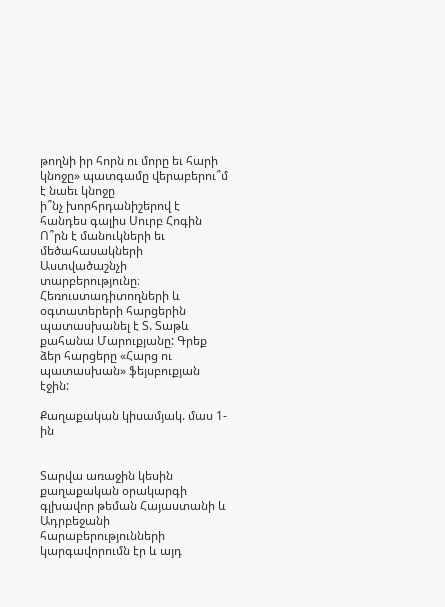թողնի իր հորն ու մորը եւ հարի կնոջը» պատգամը վերաբերու՞մ է նաեւ կնոջը
ի՞նչ խորհրդանիշերով է հանդես գալիս Սուրբ Հոգին Ո՞րն է մանուկների եւ մեծահասակների  Աստվածաշնչի տարբերությունը։
Հեռուստադիտողների և օգտատերերի հարցերին պատասխանել է Տ. Տաթև քահանա Մարուքյանը: Գրեք ձեր հարցերը «Հարց ու պատասխան» ֆեյսբուքյան էջին:

Քաղաքական կիսամյակ. մաս 1-ին


Տարվա առաջին կեսին քաղաքական օրակարգի գլխավոր թեման Հայաստանի և Ադրբեջանի հարաբերությունների կարգավորումն էր և այդ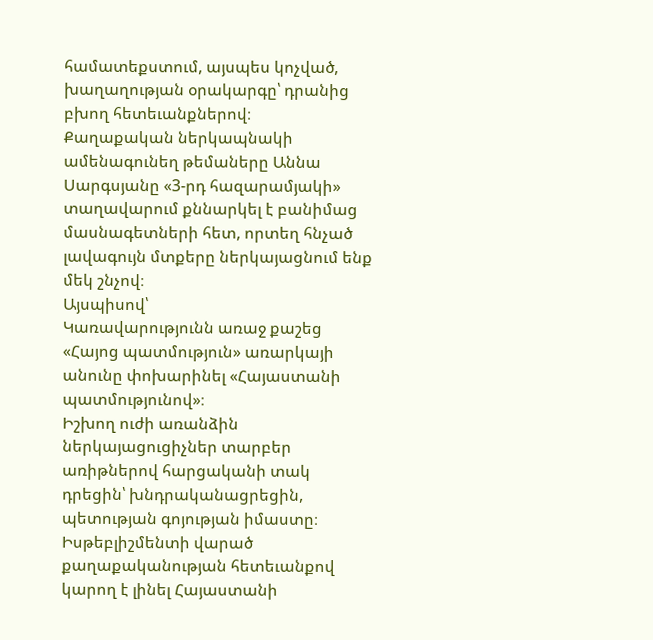համատեքստում, այսպես կոչված, խաղաղության օրակարգը՝ դրանից բխող հետեւանքներով։
Քաղաքական ներկապնակի ամենագունեղ թեմաները Աննա Սարգսյանը «3-րդ հազարամյակի» տաղավարում քննարկել է բանիմաց մասնագետների հետ, որտեղ հնչած լավագույն մտքերը ներկայացնում ենք մեկ շնչով։
Այսպիսով՝
Կառավարությունն առաջ քաշեց «Հայոց պատմություն» առարկայի անունը փոխարինել «Հայաստանի պատմությունով»։
Իշխող ուժի առանձին ներկայացուցիչներ տարբեր առիթներով հարցականի տակ դրեցին՝ խնդրականացրեցին, պետության գոյության իմաստը։
Իսթեբլիշմենտի վարած քաղաքականության հետեւանքով կարող է լինել Հայաստանի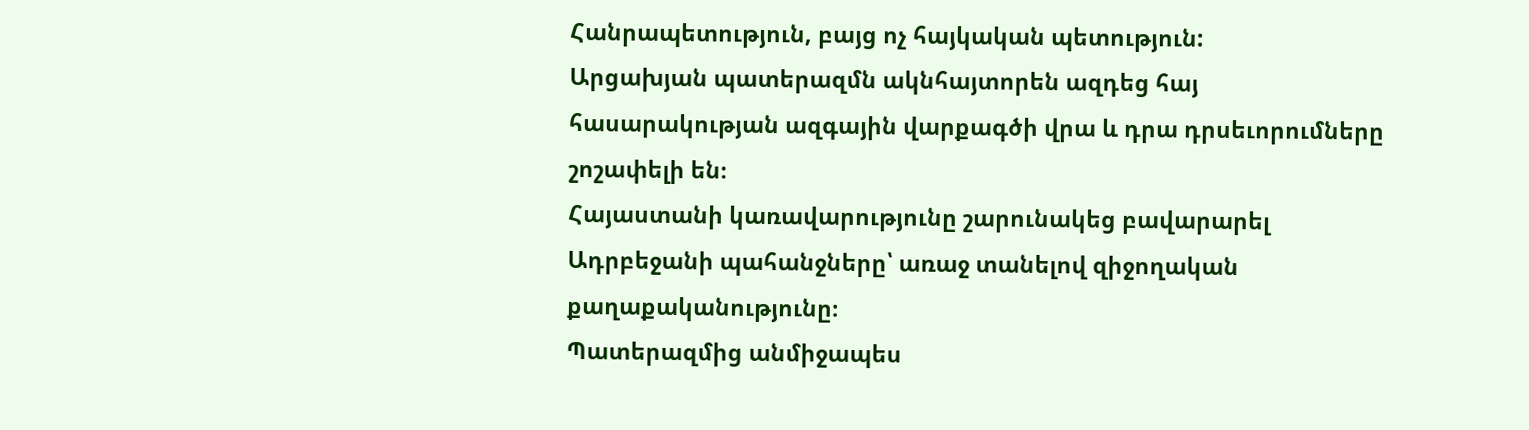Հանրապետություն, բայց ոչ հայկական պետություն:
Արցախյան պատերազմն ակնհայտորեն ազդեց հայ հասարակության ազգային վարքագծի վրա և դրա դրսեւորումները շոշափելի են։
Հայաստանի կառավարությունը շարունակեց բավարարել Ադրբեջանի պահանջները՝ առաջ տանելով զիջողական քաղաքականությունը։
Պատերազմից անմիջապես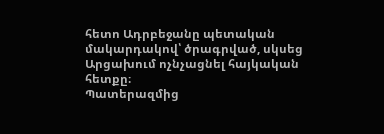հետո Ադրբեջանը պետական մակարդակով՝ ծրագրված, սկսեց Արցախում ոչնչացնել հայկական հետքը։
Պատերազմից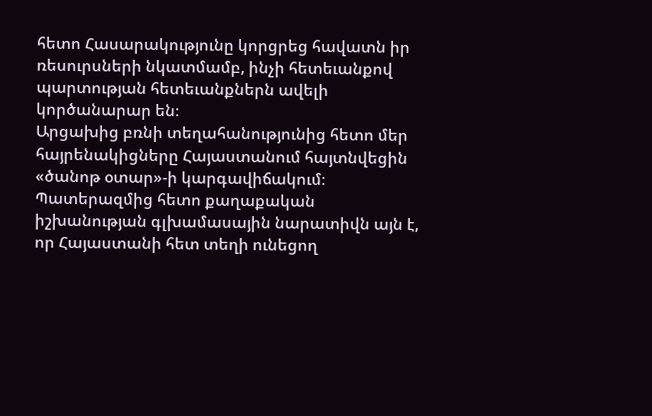հետո Հասարակությունը կորցրեց հավատն իր ռեսուրսների նկատմամբ, ինչի հետեւանքով պարտության հետեւանքներն ավելի կործանարար են։
Արցախից բռնի տեղահանությունից հետո մեր հայրենակիցները Հայաստանում հայտնվեցին «ծանոթ օտար»-ի կարգավիճակում։
Պատերազմից հետո քաղաքական իշխանության գլխամասային նարատիվն այն է, որ Հայաստանի հետ տեղի ունեցող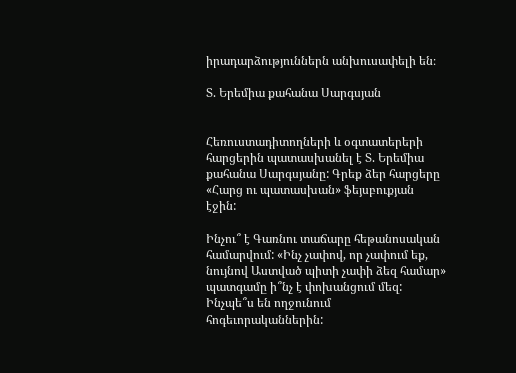իրադարձություններն անխուսափելի են։

Տ. Երեմիա քահանա Սարգսյան


Հեռուստադիտողների և օգտատերերի հարցերին պատասխանել է Տ. Երեմիա քահանա Սարգսյանը: Գրեք ձեր հարցերը «Հարց ու պատասխան» ֆեյսբուքյան էջին:

Ինչու՞ է Գառնու տաճարը հեթանոսական համարվում: «Ինչ չափով, որ չափում եք, նույնով Աստված պիտի չափի ձեզ համար» պատգամը ի՞նչ է փոխանցում մեզ:
Ինչպե՞ս են ողջունում հոգեւորականներին: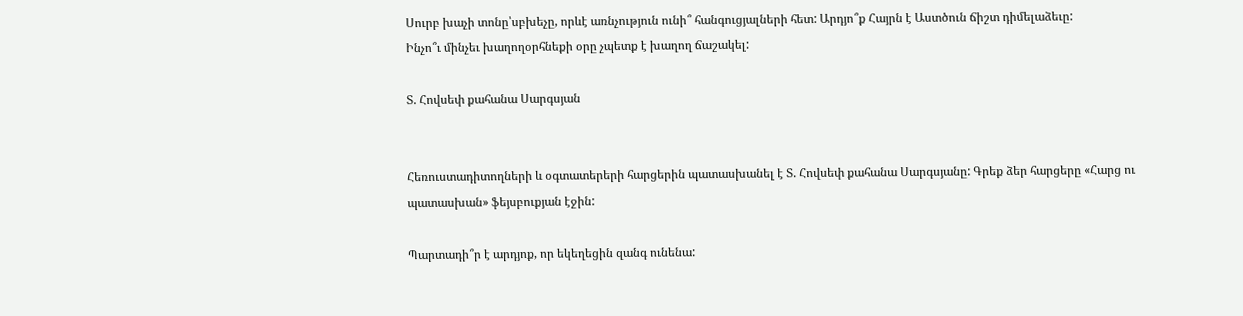Սուրբ խաչի տոնը՝սբխեչը, որևէ առնչություն ունի՞ հանգուցյալների հետ: Արդյո՞ք Հայրն է Աստծուն ճիշտ դիմելաձեւը:
Ինչո՞ւ մինչեւ խաղողօրհնեքի օրը չպետք է խաղող ճաշակել:

Տ. Հովսեփ քահանա Սարգսյան


Հեռուստադիտողների և օգտատերերի հարցերին պատասխանել է Տ. Հովսեփ քահանա Սարգսյանը: Գրեք ձեր հարցերը «Հարց ու պատասխան» ֆեյսբուքյան էջին:

Պարտադի՞ր է արդյոք, որ եկեղեցին զանգ ունենա: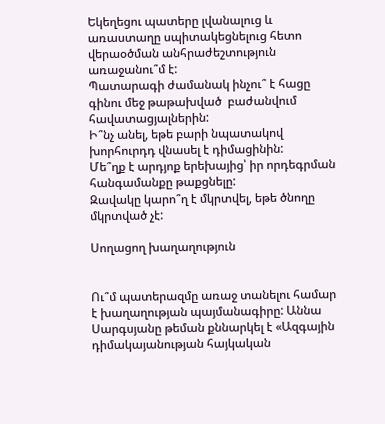Եկեղեցու պատերը լվանալուց և առաստաղը սպիտակեցնելուց հետո վերաօծման անհրաժեշտություն առաջանու՞մ է:
Պատարագի ժամանակ ինչու՞ է հացը գինու մեջ թաթախված  բաժանվում հավատացյալներին:
Ի՞նչ անել, եթե բարի նպատակով խորհուրդդ վնասել է դիմացինին:
Մե՞ղք է արդյոք երեխայից՝ իր որդեգրման հանգամանքը թաքցնելը:
Զավակը կարո՞ղ է մկրտվել, եթե ծնողը մկրտված չէ:

Սողացող խաղաղություն


Ու՞մ պատերազմը առաջ տանելու համար է խաղաղության պայմանագիրը: Աննա Սարգսյանը թեման քննարկել է «Ազգային դիմակայանության հայկական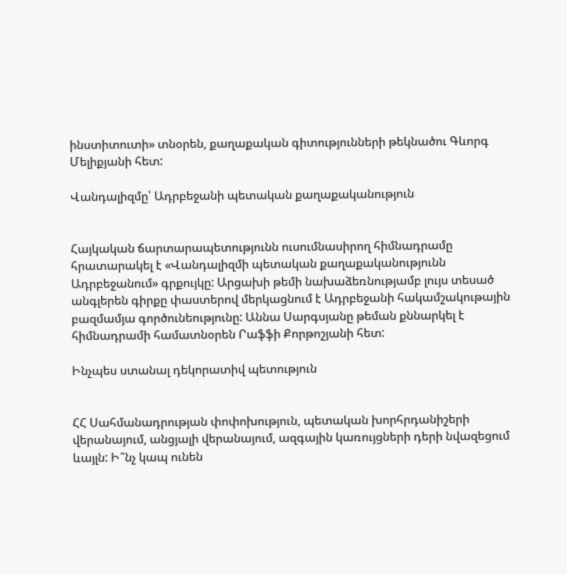ինստիտուտի» տնօրեն, քաղաքական գիտությունների թեկնածու Գևորգ Մելիքյանի հետ:

Վանդալիզմը՝ Ադրբեջանի պետական քաղաքականություն


Հայկական ճարտարապետությունն ուսումնասիրող հիմնադրամը հրատարակել է «Վանդալիզմի պետական քաղաքականությունն Ադրբեջանում» գրքույկը: Արցախի թեմի նախաձեռնությամբ լույս տեսած անգլերեն գիրքը փաստերով մերկացնում է Ադրբեջանի հակամշակութային բազմամյա գործունեությունը: Աննա Սարգսյանը թեման քննարկել է հիմնադրամի համատնօրեն Րաֆֆի Քորթոշյանի հետ:

Ինչպես ստանալ դեկորատիվ պետություն


ՀՀ Սահմանադրության փոփոխություն, պետական խորհրդանիշերի վերանայում, անցյալի վերանայում, ազգային կառույցների դերի նվազեցում ևայլն: Ի՞նչ կապ ունեն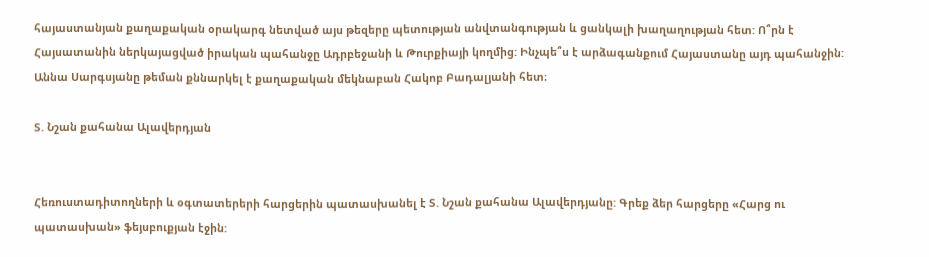հայաստանյան քաղաքական օրակարգ նետված այս թեզերը պետության անվտանգության և ցանկալի խաղաղության հետ: Ո՞րն է Հայսատանին ներկայացված իրական պահանջը Ադրբեջանի և Թուրքիայի կողմից: Ինչպե՞ս է արձագանքում Հայաստանը այդ պահանջին: Աննա Սարգսյանը թեման քննարկել է քաղաքական մեկնաբան Հակոբ Բադալյանի հետ։

Տ. Նշան քահանա Ալավերդյան


Հեռուստադիտողների և օգտատերերի հարցերին պատասխանել է Տ. Նշան քահանա Ալավերդյանը: Գրեք ձեր հարցերը «Հարց ու պատասխան» ֆեյսբուքյան էջին: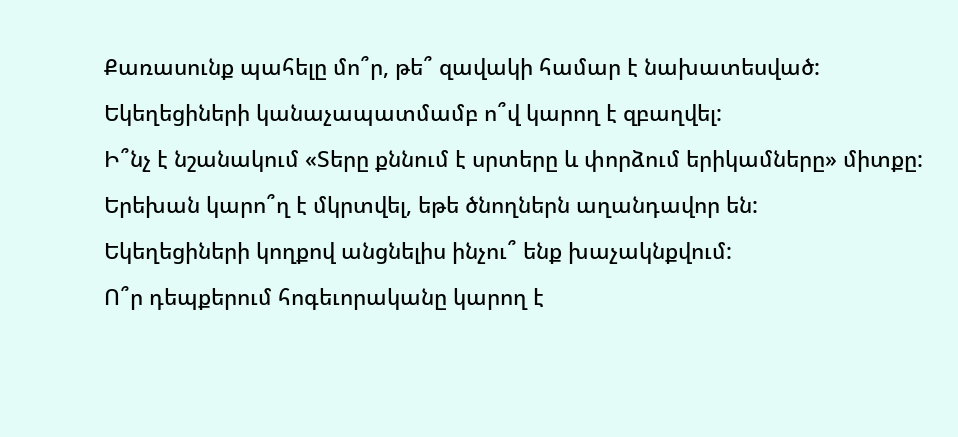Քառասունք պահելը մո՞ր, թե՞ զավակի համար է նախատեսված:
Եկեղեցիների կանաչապատմամբ ո՞վ կարող է զբաղվել:
Ի՞նչ է նշանակում «Տերը քննում է սրտերը և փորձում երիկամները» միտքը:
Երեխան կարո՞ղ է մկրտվել, եթե ծնողներն աղանդավոր են:
Եկեղեցիների կողքով անցնելիս ինչու՞ ենք խաչակնքվում:
Ո՞ր դեպքերում հոգեւորականը կարող է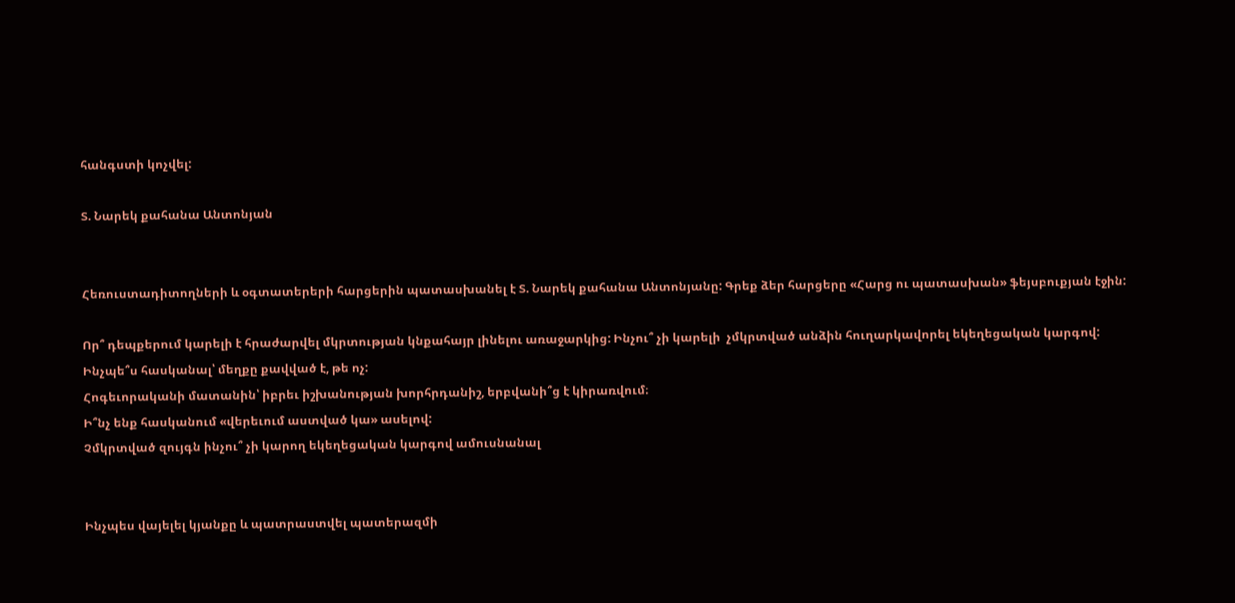հանգստի կոչվել:

Տ. Նարեկ քահանա Անտոնյան


Հեռուստադիտողների և օգտատերերի հարցերին պատասխանել է Տ. Նարեկ քահանա Անտոնյանը: Գրեք ձեր հարցերը «Հարց ու պատասխան» ֆեյսբուքյան էջին:

Որ՞ դեպքերում կարելի է հրաժարվել մկրտության կնքահայր լինելու առաջարկից: Ինչու՞ չի կարելի  չմկրտված անձին հուղարկավորել եկեղեցական կարգով:
Ինչպե՞ս հասկանալ՝ մեղքը քավված է, թե ոչ:
Հոգեւորականի մատանին՝ իբրեւ իշխանության խորհրդանիշ, երբվանի՞ց է կիրառվում։
Ի՞նչ ենք հասկանում «վերեւում աստված կա» ասելով:
Չմկրտված զույգն ինչու՞ չի կարող եկեղեցական կարգով ամուսնանալ


Ինչպես վայելել կյանքը և պատրաստվել պատերազմի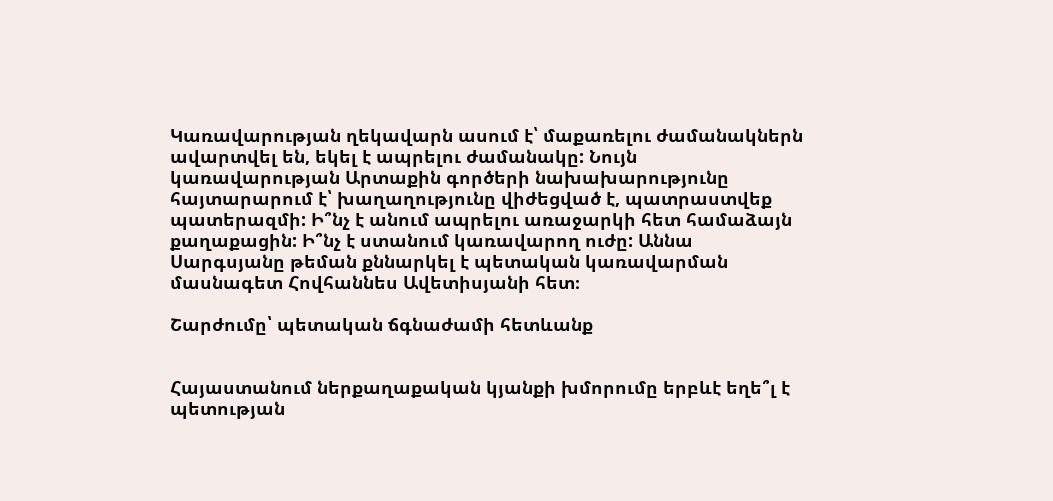Կառավարության ղեկավարն ասում է՝ մաքառելու ժամանակներն ավարտվել են, եկել է ապրելու ժամանակը: Նույն կառավարության Արտաքին գործերի նախախարությունը հայտարարում է՝ խաղաղությունը վիժեցված է, պատրաստվեք պատերազմի: Ի՞նչ է անում ապրելու առաջարկի հետ համաձայն քաղաքացին: Ի՞նչ է ստանում կառավարող ուժը: Աննա Սարգսյանը թեման քննարկել է պետական կառավարման մասնագետ Հովհաննես Ավետիսյանի հետ։

Շարժումը՝ պետական ճգնաժամի հետևանք


Հայաստանում ներքաղաքական կյանքի խմորումը երբևէ եղե՞լ է պետության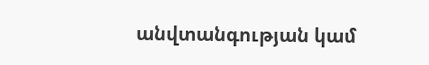անվտանգության կամ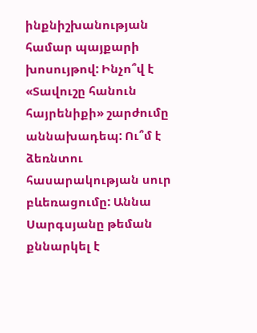ինքնիշխանության համար պայքարի խոսույթով: Ինչո՞վ է «Տավուշը հանուն հայրենիքի» շարժումը աննախադեպ: Ու՞մ է ձեռնտու հասարակության սուր բևեռացումը: Աննա Սարգսյանը թեման քննարկել է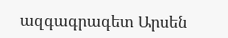ազգագրագետ Արսեն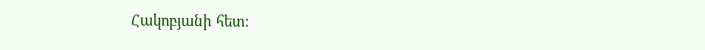Հակոբյանի հետ։